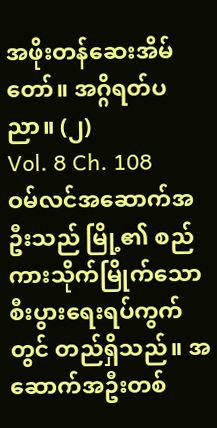အဖိုးတန်ဆေးအိမ်တော်။ အဂ္ဂိရတ်ပညာ။ (၂)
Vol. 8 Ch. 108
ဝမ်လင်အဆောက်အဦးသည် မြို့၏ စည်ကားသိုက်မြိုက်သော စီးပွားရေးရပ်ကွက်တွင် တည်ရှိသည်။ အဆောက်အဦးတစ်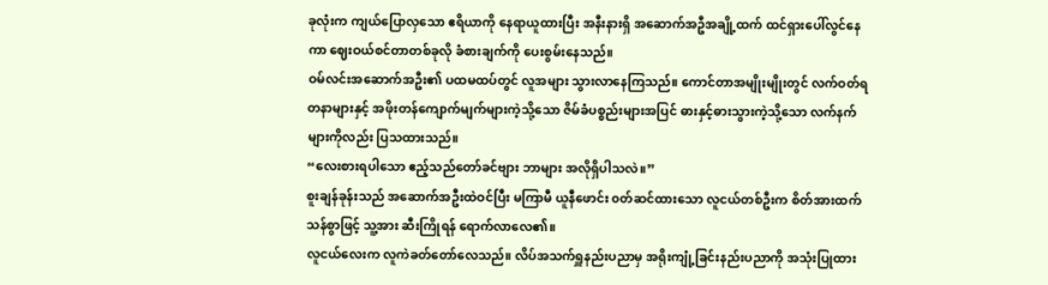ခုလုံးက ကျယ်ပြောလှသော ဧရိယာကို နေရာယူထားပြီး အနီးနားရှိ အဆောက်အဦအချို့ထက် ထင်ရှားပေါ်လွင်နေကာ ဈေးဝယ်စင်တာတစ်ခုလို ခံစားချက်ကို ပေးစွမ်းနေသည်။
ဝမ်လင်းအဆောက်အဦး၏ ပထမထပ်တွင် လူအများ သွားလာနေကြသည်။ ကောင်တာအမျိုးမျိုးတွင် လက်ဝတ်ရတနာများနှင့် အဖိုးတန်ကျောက်မျက်များကဲ့သို့သော ဇိမ်ခံပစ္စည်းများအပြင် ဓားနှင့်ဓားသွားကဲ့သို့သော လက်နက်များကိုလည်း ပြသထားသည်။
“လေးစားရပါသော ဧည့်သည်တော်ခင်ဗျား ဘာများ အလိုရှိပါသလဲ။”
စူးချန်ခုန်းသည် အဆောက်အဦးထဲဝင်ပြီး မကြာမီ ယူနီဖောင်း ၀တ်ဆင်ထားသော လူငယ်တစ်ဦးက စိတ်အားထက်သန်စွာဖြင့် သူ့အား ဆီးကြိုရန် ရောက်လာလေ၏။
လူငယ်လေးက လူကဲခတ်တော်လေသည်။ လိပ်အသက်ရှူနည်းပညာမှ အရိုးကျုံ့ခြင်းနည်းပညာကို အသုံးပြုထား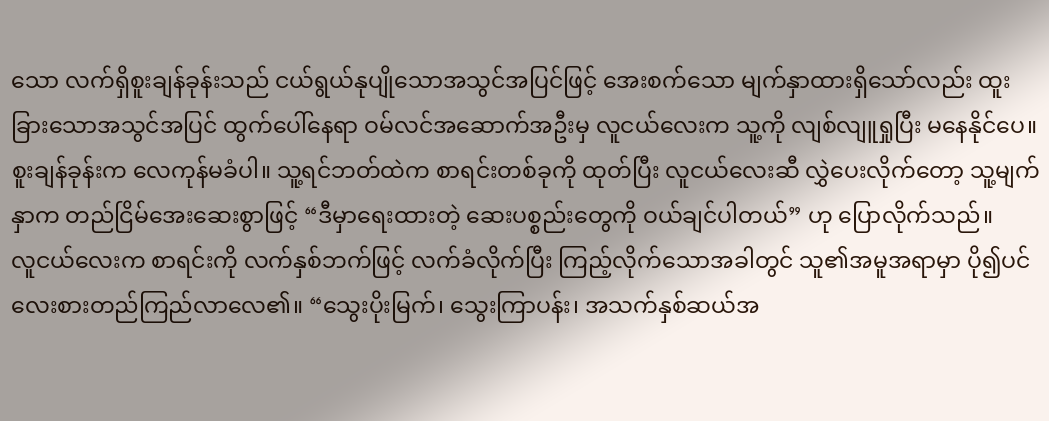သော လက်ရှိစူးချန်ခုန်းသည် ငယ်ရွယ်နုပျိုသောအသွင်အပြင်ဖြင့် အေးစက်သော မျက်နှာထားရှိသော်လည်း ထူးခြားသောအသွင်အပြင် ထွက်ပေါ်နေရာ ဝမ်လင်အဆောက်အဦးမှ လူငယ်လေးက သူ့ကို လျစ်လျူရှုပြီး မနေနိုင်ပေ။
စူးချန်ခုန်းက လေကုန်မခံပါ။ သူ့ရင်ဘတ်ထဲက စာရင်းတစ်ခုကို ထုတ်ပြီး လူငယ်လေးဆီ လွှဲပေးလိုက်တော့ သူ့မျက်နှာက တည်ငြိမ်အေးဆေးစွာဖြင့် “ဒီမှာရေးထားတဲ့ ဆေးပစ္စည်းတွေကို ဝယ်ချင်ပါတယ်” ဟု ပြောလိုက်သည်။
လူငယ်လေးက စာရင်းကို လက်နှစ်ဘက်ဖြင့် လက်ခံလိုက်ပြီး ကြည့်လိုက်သောအခါတွင် သူ၏အမူအရာမှာ ပို၍ပင် လေးစားတည်ကြည်လာလေ၏။ “သွေးပိုးမြက်၊ သွေးကြာပန်း၊ အသက်နှစ်ဆယ်အ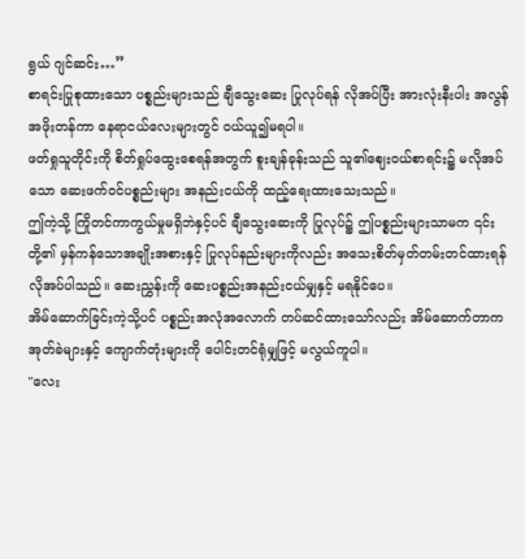ရွယ် ဂျင်ဆင်း…”
စာရင်းပြုစုထားသော ပစ္စည်းများသည် ချီသွေးဆေး ပြုလုပ်ရန် လိုအပ်ပြီး အားလုံးနီးပါး အလွန်အဖိုးတန်ကာ နေရာငယ်လေးများတွင် ဝယ်ယူ၍မရပါ။
ဖတ်ရှုသူတိုင်းကို စိတ်ရှုပ်ထွေးစေရန်အတွက် စူးချန်ခုန်းသည် သူ၏ဈေးဝယ်စာရင်း၌ မလိုအပ်သော ဆေးဖက်ဝင်ပစ္စည်းများ အနည်းငယ်ကို ထည့်ရေးထားသေးသည်။
ဤကဲ့သို့ ကြိုတင်ကာကွယ်မှုမရှိဘဲနှင့်ပင် ချီသွေးဆေးကို ပြုလုပ်၌ ဤပစ္စည်းများသာမက ၎င်းတို့၏ မှန်ကန်သောအချိုးအစားနှင့် ပြုလုပ်နည်းများကိုလည်း အသေးစိတ်မှတ်တမ်းတင်ထားရန် လိုအပ်ပါသည်။ ဆေးညွှန်းကို ဆေးပစ္စည်းအနည်းငယ်မျှနှင့် မရနိုင်ပေ။
အိမ်ဆောက်ခြင်းကဲ့သို့ပင် ပစ္စည်းအလုံအလောက် တပ်ဆင်ထားသော်လည်း အိမ်ဆောက်တာက အုတ်ခဲများနှင့် ကျောက်တုံးများကို ပေါင်းတင်ရုံမျှဖြင့် မလွယ်ကူပါ။
"လေး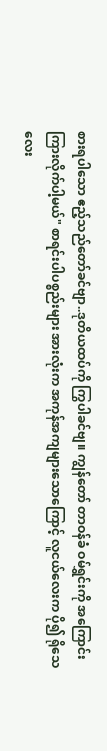စားရပါသော ဧည့်သည်တော်ခင်ဗျာ..ဒုတိယထပ်ကို ကြွပါခင်ဗျ။ ကျွန်တော် တာဝန်ခံ ဝမ်ရွှင်းကို အကြောင်းကြားလိုက်ပါ့မယ်" စာရင်းပါပစ္စည်းများ အားလုံးက အကုန်အကျများသောကြောင့် လူငယ်လေးက ပို၍ ရိုသေလေး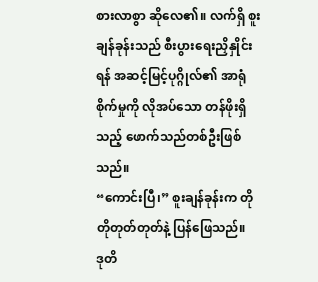စားလာစွာ ဆိုလေ၏။ လက်ရှိ စူးချန်ခုန်းသည် စီးပွားရေးညှိနှိုင်းရန် အဆင့်မြင့်ပုဂ္ဂိုလ်၏ အာရုံစိုက်မှုကို လိုအပ်သော တန်ဖိုးရှိသည့် ဖောက်သည်တစ်ဦးဖြစ်သည်။
“ကောင်းပြီ၊” စူးချန်ခုန်းက တိုတိုတုတ်တုတ်နဲ့ ပြန်ဖြေသည်။
ဒုတိ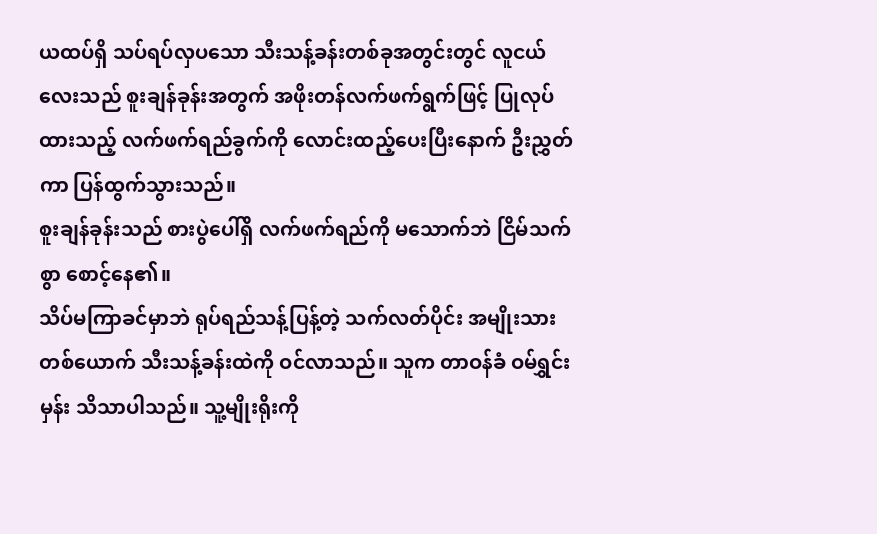ယထပ်ရှိ သပ်ရပ်လှပသော သီးသန့်ခန်းတစ်ခုအတွင်းတွင် လူငယ်လေးသည် စူးချန်ခုန်းအတွက် အဖိုးတန်လက်ဖက်ရွက်ဖြင့် ပြုလုပ်ထားသည့် လက်ဖက်ရည်ခွက်ကို လောင်းထည့်ပေးပြီးနောက် ဦးညွှတ်ကာ ပြန်ထွက်သွားသည်။
စူးချန်ခုန်းသည် စားပွဲပေါ်ရှိ လက်ဖက်ရည်ကို မသောက်ဘဲ ငြိမ်သက်စွာ စောင့်နေ၏။
သိပ်မကြာခင်မှာဘဲ ရုပ်ရည်သန့်ပြန့်တဲ့ သက်လတ်ပိုင်း အမျိုးသားတစ်ယောက် သီးသန့်ခန်းထဲကို ဝင်လာသည်။ သူက တာဝန်ခံ ဝမ်ရွှင်းမှန်း သိသာပါသည်။ သူ့မျိုးရိုးကို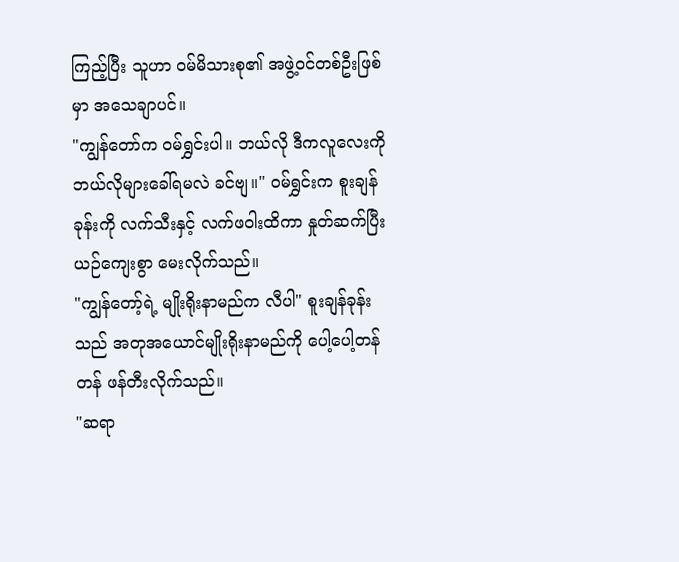ကြည့်ပြီး သူဟာ ဝမ်မိသားစု၏ အဖွဲ့ဝင်တစ်ဦးဖြစ်မှာ အသေချာပင်။
"ကျွန်တော်က ဝမ်ရွှင်းပါ။ ဘယ်လို ဒီကလူလေးကို ဘယ်လိုများခေါ်ရမလဲ ခင်ဗျ။" ဝမ်ရွှင်းက စူးချန်ခုန်းကို လက်သီးနှင့် လက်ဖဝါးထိကာ နှုတ်ဆက်ပြီး ယဉ်ကျေးစွာ မေးလိုက်သည်။
"ကျွန်တော့်ရဲ့ မျိုးရိုးနာမည်က လီပါ" စူးချန်ခုန်းသည် အတုအယောင်မျိုးရိုးနာမည်ကို ပေါ့ပေါ့တန်တန် ဖန်တီးလိုက်သည်။
"ဆရာ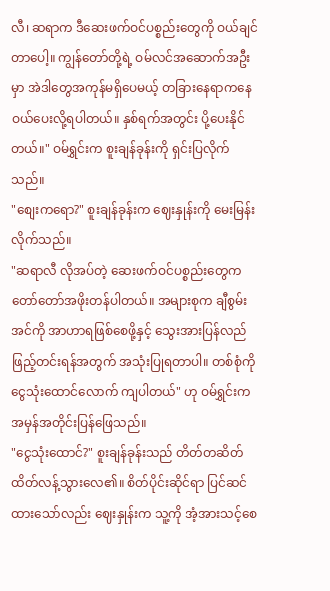လီ၊ ဆရာက ဒီဆေးဖက်ဝင်ပစ္စည်းတွေကို ဝယ်ချင်တာပေါ့။ ကျွန်တော်တို့ရဲ့ ဝမ်လင်အဆောက်အဦးမှာ အဲဒါတွေအကုန်မရှိပေမယ့် တခြားနေရာကနေ ဝယ်ပေးလို့ရပါတယ်။ နှစ်ရက်အတွင်း ပို့ပေးနိုင်တယ်။" ဝမ်ရွှင်းက စူးချန်ခုန်းကို ရှင်းပြလိုက်သည်။
"စျေးကရော?" စူးချန်ခုန်းက ဈေးနှုန်းကို မေးမြန်းလိုက်သည်။
"ဆရာလီ လိုအပ်တဲ့ ဆေးဖက်ဝင်ပစ္စည်းတွေက တော်တော်အဖိုးတန်ပါတယ်။ အများစုက ချီစွမ်းအင်ကို အာဟာရဖြစ်စေဖို့နှင့် သွေးအားပြန်လည်ဖြည့်တင်းရန်အတွက် အသုံးပြုရတာပါ။ တစ်စုံကို ငွေသုံးထောင်လောက် ကျပါတယ်" ဟု ဝမ်ရွှင်းက အမှန်အတိုင်းပြန်ဖြေသည်။
"ငွေသုံးထောင်?" စူးချန်ခုန်းသည် တိတ်တဆိတ် ထိတ်လန့်သွားလေ၏။ စိတ်ပိုင်းဆိုင်ရာ ပြင်ဆင်ထားသော်လည်း ဈေးနှုန်းက သူ့ကို အံ့အားသင့်စေ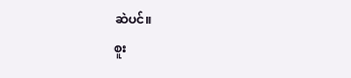ဆဲပင်။
စူး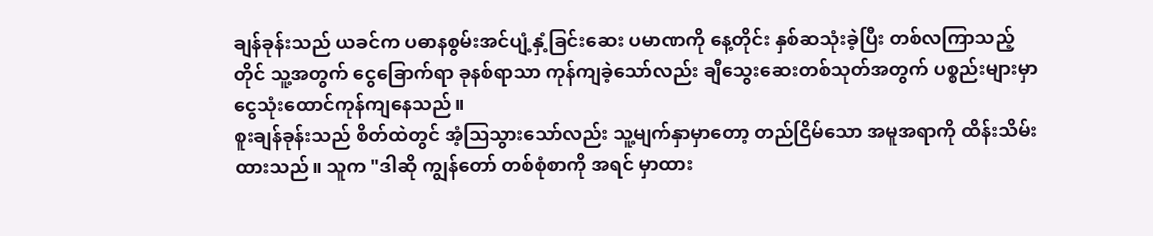ချန်ခုန်းသည် ယခင်က ပဓာနစွမ်းအင်ပျံ့နှံ့ခြင်းဆေး ပမာဏကို နေ့တိုင်း နှစ်ဆသုံးခဲ့ပြီး တစ်လကြာသည့်တိုင် သူ့အတွက် ငွေခြောက်ရာ ခုနစ်ရာသာ ကုန်ကျခဲ့သော်လည်း ချီသွေးဆေးတစ်သုတ်အတွက် ပစ္စည်းများမှာ ငွေသုံးထောင်ကုန်ကျနေသည်။
စူးချန်ခုန်းသည် စိတ်ထဲတွင် အံ့သြသွားသော်လည်း သူ့မျက်နှာမှာတော့ တည်ငြိမ်သော အမူအရာကို ထိန်းသိမ်းထားသည်။ သူက "ဒါဆို ကျွန်တော် တစ်စုံစာကို အရင် မှာထား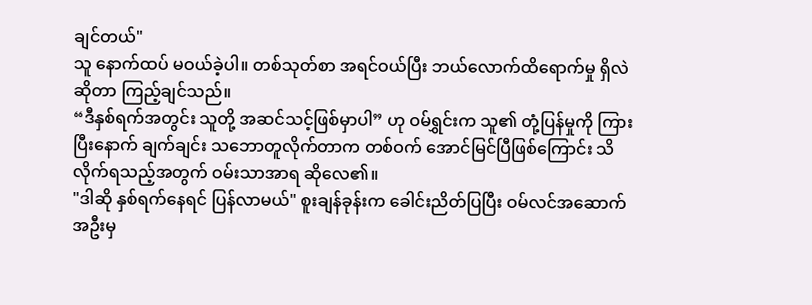ချင်တယ်"
သူ နောက်ထပ် မဝယ်ခဲ့ပါ။ တစ်သုတ်စာ အရင်ဝယ်ပြီး ဘယ်လောက်ထိရောက်မှု ရှိလဲဆိုတာ ကြည့်ချင်သည်။
“ဒီနှစ်ရက်အတွင်း သူတို့ အဆင်သင့်ဖြစ်မှာပါ” ဟု ဝမ်ရွှင်းက သူ၏ တုံ့ပြန်မှုကို ကြားပြီးနောက် ချက်ချင်း သဘောတူလိုက်တာက တစ်ဝက် အောင်မြင်ပြီဖြစ်ကြောင်း သိလိုက်ရသည့်အတွက် ဝမ်းသာအာရ ဆိုလေ၏။
"ဒါဆို နှစ်ရက်နေရင် ပြန်လာမယ်" စူးချန်ခုန်းက ခေါင်းညိတ်ပြပြီး ဝမ်လင်အဆောက်အဦးမှ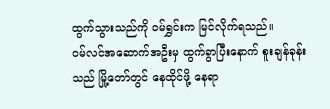ထွက်သွားသည်ကို ဝမ်ရွှင်းက မြင်လိုက်ရသည်။
ဝမ်လင်အဆောက်အဦးမှ ထွက်ခွာပြီးနောက် စူးချန်ခုန်းသည် မြို့တော်တွင် နေထိုင်ဖို့ နေရာ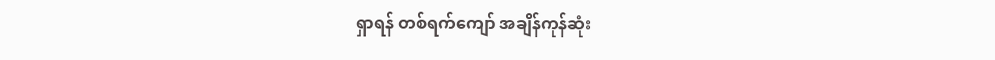ရှာရန် တစ်ရက်ကျော် အချိန်ကုန်ဆုံး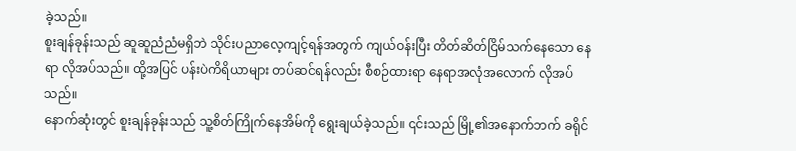ခဲ့သည်။
စူးချန်ခုန်းသည် ဆူဆူညံညံမရှိဘဲ သိုင်းပညာလေ့ကျင့်ရန်အတွက် ကျယ်ဝန်းပြီး တိတ်ဆိတ်ငြိမ်သက်နေသော နေရာ လိုအပ်သည်။ ထို့အပြင် ပန်းပဲကိရိယာများ တပ်ဆင်ရန်လည်း စီစဉ်ထားရာ နေရာအလုံအလောက် လိုအပ်သည်။
နောက်ဆုံးတွင် စူးချန်ခုန်းသည် သူ့စိတ်ကြိုက်နေအိမ်ကို ရွေးချယ်ခဲ့သည်။ ၎င်းသည် မြို့၏အနောက်ဘက် ခရိုင်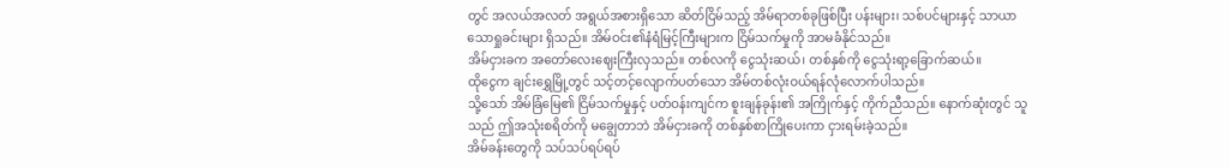တွင် အလယ်အလတ် အရွယ်အစားရှိသော ဆိတ်ငြိမ်သည့် အိမ်ရာတစ်ခုဖြစ်ပြီး ပန်းများ၊ သစ်ပင်များနှင့် သာယာသောရှုခင်းများ ရှိသည်။ အိမ်ဝင်း၏နံရံမြင့်ကြီးများက ငြိမ်သက်မှုကို အာမခံနိုင်သည်။
အိမ်ငှားခက အတော်လေးဈေးကြီးလှသည်။ တစ်လကို ငွေသုံးဆယ်၊ တစ်နှစ်ကို ငွေသုံးရာ့ခြောက်ဆယ်။
ထိုငွေက ချင်းရွှေမြို့တွင် သင့်တင့်လျောက်ပတ်သော အိမ်တစ်လုံးဝယ်ရန်လုံလောက်ပါသည်။
သို့သော် အိမ်ခြံမြေ၏ ငြိမ်သက်မှုနှင့် ပတ်ဝန်းကျင်က စူးချန်ခုန်း၏ အကြိုက်နှင့် ကိုက်ညီသည်။ နောက်ဆုံးတွင် သူသည် ဤအသုံးစရိတ်ကို မချွေတာဘဲ အိမ်ငှားခကို တစ်နှစ်စာကြိုပေးကာ ငှားရမ်းခဲ့သည်။
အိမ်ခန်းတွေကို သပ်သပ်ရပ်ရပ်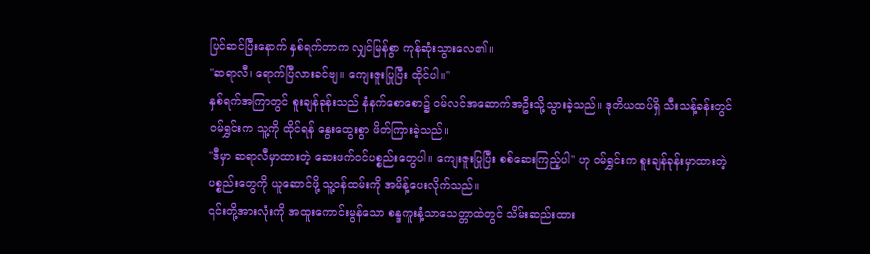ပြင်ဆင်ပြီးနောက် နှစ်ရက်တာက လျှင်မြန်စွာ ကုန်ဆုံးသွားလေ၏။
"ဆရာလီ၊ ရောက်ပြီလားခင်ဗျ။ ကျေးဇူးပြုပြီး ထိုင်ပါ။"
နှစ်ရက်အကြာတွင် စူးချန်ခုန်းသည် နံနက်စောစော၌ ဝမ်လင်အဆောက်အဦးသို့သွားခဲ့သည်။ ဒုတိယထပ်ရှိ သီးသန့်ခန်းတွင် ဝမ်ရွှင်းက သူ့ကို ထိုင်ရန် နွေးထွေးစွာ ဖိတ်ကြားခဲ့သည်။
"ဒီမှာ ဆရာလီမှာထားတဲ့ ဆေးဖက်ဝင်ပစ္စည်းတွေပါ။ ကျေးဇူးပြုပြီး စစ်ဆေးကြည့်ပါ" ဟု ဝမ်ရွှင်းက စူးချန်ခုန်းမှာထားတဲ့ ပစ္စည်းတွေကို ယူဆောင်ဖို့ သူ့ဝန်ထမ်းကို အမိန့်ပေးလိုက်သည်။
၎င်းတို့အားလုံးကို အထူးကောင်းမွန်သော စန္ဒကူးနံ့သာသေတ္တာထဲတွင် သိမ်းဆည်းထား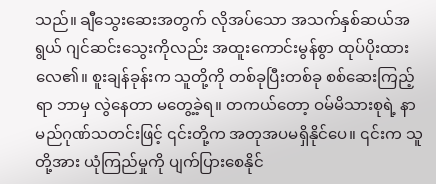သည်။ ချီသွေးဆေးအတွက် လိုအပ်သော အသက်နှစ်ဆယ်အရွယ် ဂျင်ဆင်းသွေးကိုလည်း အထူးကောင်းမွန်စွာ ထုပ်ပိုးထားလေ၏။ စူးချန်ခုန်းက သူတို့ကို တစ်ခုပြီးတစ်ခု စစ်ဆေးကြည့်ရာ ဘာမှ လွဲနေတာ မတွေ့ခဲ့ရ။ တကယ်တော့ ဝမ်မိသားစုရဲ့ နာမည်ဂုဏ်သတင်းဖြင့် ၎င်းတို့က အတုအပမရှိနိုင်ပေ။ ၎င်းက သူတို့အား ယုံကြည်မှုကို ပျက်ပြားစေနိုင်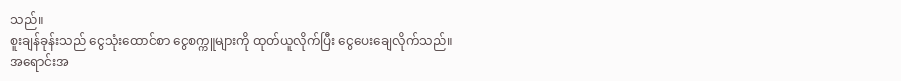သည်။
စူးချန်ခုန်းသည် ငွေသုံးထောင်စာ ငွေစက္ကူများကို ထုတ်ယူလိုက်ပြီး ငွေပေးချေလိုက်သည်။
အရောင်းအ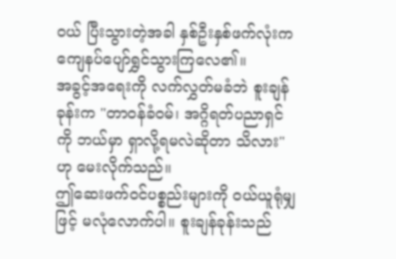၀ယ် ပြီးသွားတဲ့အခါ နှစ်ဦးနှစ်ဖက်လုံးက ကျေနပ်ပျော်ရွှင်သွားကြလေ၏။
အခွင့်အရေးကို လက်လွှတ်မခံဘဲ စူးချန်ခုန်းက "တာဝန်ခံဝမ်၊ အဂ္ဂိရတ်ပညာရှင်ကို ဘယ်မှာ ရှာလို့ရမလဲဆိုတာ သိလား" ဟု မေးလိုက်သည်။
ဤဆေးဖက်ဝင်ပစ္စည်းများကို ဝယ်ယူရုံမျှဖြင့် မလုံလောက်ပါ။ စူးချန်ခုန်းသည်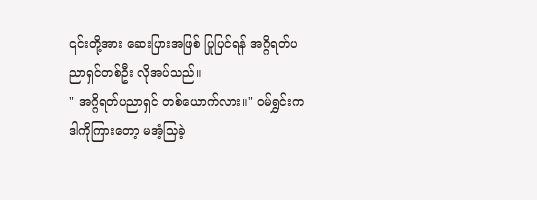၎င်းတို့အား ဆေးပြားအဖြစ် ပြုပြင်ရန် အဂ္ဂိရတ်ပညာရှင်တစ်ဦး လိုအပ်သည်။
" အဂ္ဂိရတ်ပညာရှင် တစ်ယောက်လား။" ဝမ်ရွှင်းက ဒါကိုကြားတော့ မအံ့သြခဲ့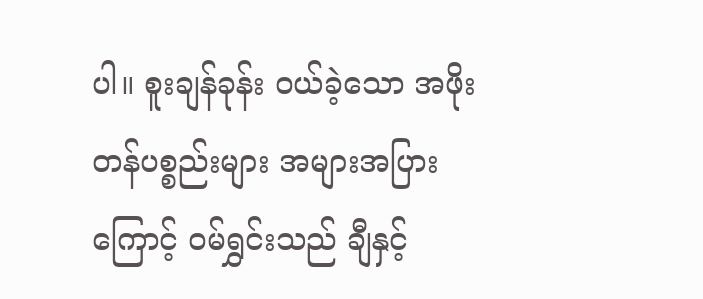ပါ။ စူးချန်ခုန်း ဝယ်ခဲ့သော အဖိုးတန်ပစ္စည်းများ အများအပြားကြောင့် ဝမ်ရွှင်းသည် ချီနှင့်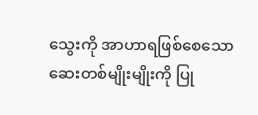သွေးကို အာဟာရဖြစ်စေသော ဆေးတစ်မျိုးမျိုးကို ပြု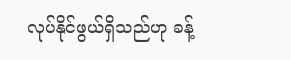လုပ်နိုင်ဖွယ်ရှိသည်ဟု ခန့်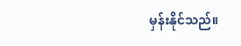မှန်းနိုင်သည်။